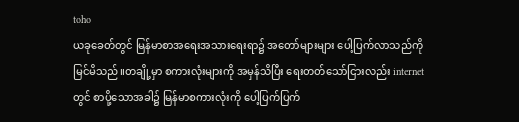toho
ယခုခေတ်တွင် မြန်မာစာအရေးအသားရေးရာ၌ အတော်များများ ပေါ့ပြက်လာသည်ကို မြင်မိသည်။တချို့မှာ စကားလုံးများကို အမှန်သိပြီး ရေးတတ်သော်ငြားလည်း internet တွင် စာပို့သောအခါ၌ မြန်မာစကားလုံးကို ပေါ့ပြက်ပြက်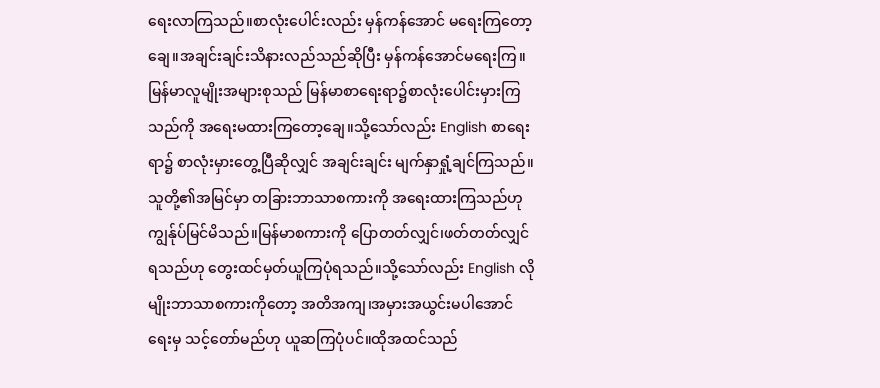ရေးလာကြသည်။စာလုံးပေါင်းလည်း မှန်ကန်အောင် မရေးကြတော့ချေ။အချင်းချင်းသိနားလည်သည်ဆိုပြီး မှန်ကန်အောင်မရေးကြ။
မြန်မာလူမျိုးအများစုသည် မြန်မာစာရေးရာ၌စာလုံးပေါင်းမှားကြသည်ကို အရေးမထားကြတော့ချေ။သို့သော်လည်း English စာရေးရာ၌ စာလုံးမှားတွေ့ပြီဆိုလျှင် အချင်းချင်း မျက်နှာရှုံ့ချင်ကြသည်။သူတို့၏အမြင်မှာ တခြားဘာသာစကားကို အရေးထားကြသည်ဟု ကျွန်ုပ်မြင်မိသည်။မြန်မာစကားကို ပြောတတ်လျှင်၊ဖတ်တတ်လျှင်ရသည်ဟု တွေးထင်မှတ်ယူကြပုံရသည်။သို့သော်လည်း English လိုမျိုးဘာသာစကားကိုတော့ အတိအကျ၊အမှားအယွင်းမပါအောင် ရေးမှ သင့်တော်မည်ဟု ယူဆကြပုံပင်။ထိုအထင်သည်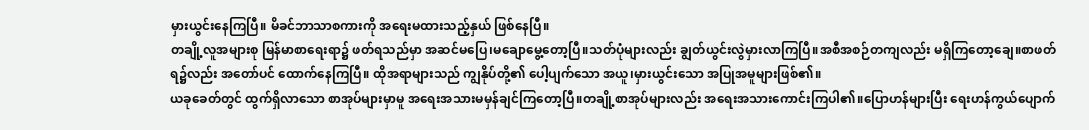မှားယွင်းနေကြပြီ။ မိခင်ဘာသာစကားကို အရေးမထားသည့်နှယ် ဖြစ်နေပြီ။
တချို့လူအများစု မြန်မာစာရေးရာ၌ ဖတ်ရသည်မှာ အဆင်မပြေ၊မချောမွေ့တော့ပြီ။သတ်ပုံများလည်း ချွတ်ယွင်းလွဲမှားလာကြပြီ။အစီအစဉ်တကျလည်း မရှိကြတော့ချေ။စာဖတ်ရ၌လည်း အတော်ပင် ထောက်နေကြပြီ။ ထိုအရာများသည် ကျွနိုပ်တို့၏ ပေါ့ပျက်သော အယူ၊မှားယွင်းသော အပြုအမူများဖြစ်၏။
ယခုခေတ်တွင် ထွက်ရှိလာသော စာအုပ်များမှာမူ အရေးအသားမမှန်ချင်ကြတော့ပြီ။တချို့စာအုပ်များလည်း အရေးအသားကောင်းကြပါ၏။ပြောဟန်များပြီး ရေးဟန်ကွယ်ပျောက်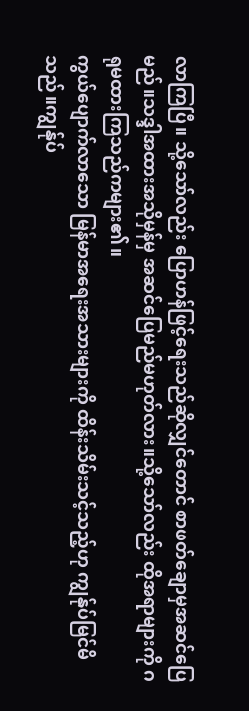လာကြပြီ။ သို့သော်လည်း ပြောဟန်ဖြင့်ရေးသည်ဆိုလျှင်တောင် စာဖတ်ချောမှအဆင်ပြေမည်။သဒ္ဒါအထားအသိုမှန်မှ အဆင်ပြေမည်မဟုတ်လား။သို့သော်လည်း ထိုအရာများကို ဂရုမထားကြသည်ကများ၏။
ကွယ်ပျောက်လာသော မြန်မာအရေးအသားများကို ထိန်းသိမ်းသင့်သည့်ဟု ကျွန်ုပ်မြင်မိသည်။ကျွန်ုပ်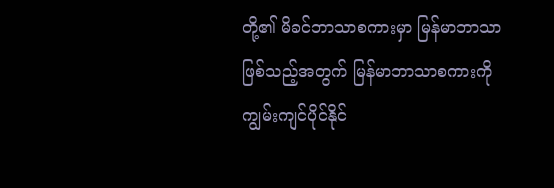တို့၏ မိခင်ဘာသာစကားမှာ မြန်မာဘာသာဖြစ်သည့်အတွက် မြန်မာဘာသာစကားကို ကျွမ်းကျင်ပိုင်နိုင်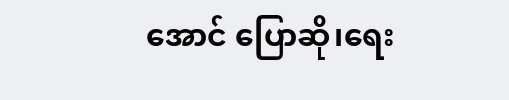အောင် ပြောဆို၊ရေး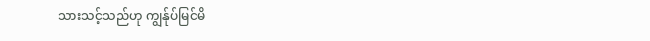သားသင့်သည်ဟု ကျွန်ုပ်မြင်မိ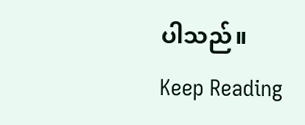ပါသည်။
Keep Reading